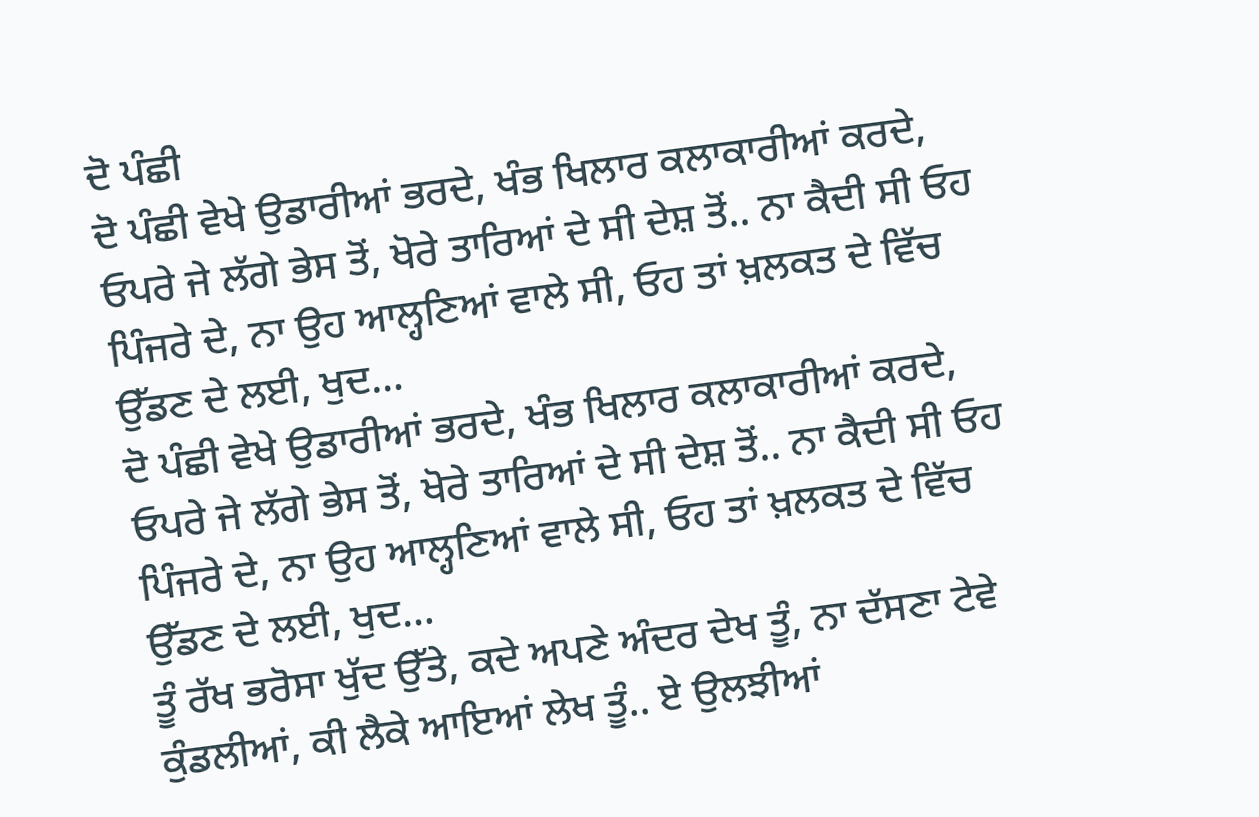ਦੋ ਪੰਛੀ
ਦੋ ਪੰਛੀ ਵੇਖੇ ਉਡਾਰੀਆਂ ਭਰਦੇ, ਖੰਭ ਖਿਲਾਰ ਕਲਾਕਾਰੀਆਂ ਕਰਦੇ, ਓਪਰੇ ਜੇ ਲੱਗੇ ਭੇਸ ਤੋਂ, ਖੋਰੇ ਤਾਰਿਆਂ ਦੇ ਸੀ ਦੇਸ਼ ਤੋਂ.. ਨਾ ਕੈਦੀ ਸੀ ਓਹ ਪਿੰਜਰੇ ਦੇ, ਨਾ ਉਹ ਆਲ੍ਹਣਿਆਂ ਵਾਲੇ ਸੀ, ਓਹ ਤਾਂ ਖ਼ਲਕਤ ਦੇ ਵਿੱਚ ਉੱਡਣ ਦੇ ਲਈ, ਖੁਦ…
ਦੋ ਪੰਛੀ ਵੇਖੇ ਉਡਾਰੀਆਂ ਭਰਦੇ, ਖੰਭ ਖਿਲਾਰ ਕਲਾਕਾਰੀਆਂ ਕਰਦੇ, ਓਪਰੇ ਜੇ ਲੱਗੇ ਭੇਸ ਤੋਂ, ਖੋਰੇ ਤਾਰਿਆਂ ਦੇ ਸੀ ਦੇਸ਼ ਤੋਂ.. ਨਾ ਕੈਦੀ ਸੀ ਓਹ ਪਿੰਜਰੇ ਦੇ, ਨਾ ਉਹ ਆਲ੍ਹਣਿਆਂ ਵਾਲੇ ਸੀ, ਓਹ ਤਾਂ ਖ਼ਲਕਤ ਦੇ ਵਿੱਚ ਉੱਡਣ ਦੇ ਲਈ, ਖੁਦ…
ਤੂੰ ਰੱਖ ਭਰੋਸਾ ਖੁੱਦ ਉੱਤੇ, ਕਦੇ ਅਪਣੇ ਅੰਦਰ ਦੇਖ ਤੂੰ, ਨਾ ਦੱਸਣਾ ਟੇਵੇ ਕੁੰਡਲੀਆਂ, ਕੀ ਲੈਕੇ ਆਇਆਂ ਲੇਖ ਤੂੰ.. ਏ ਉਲਝੀਆਂ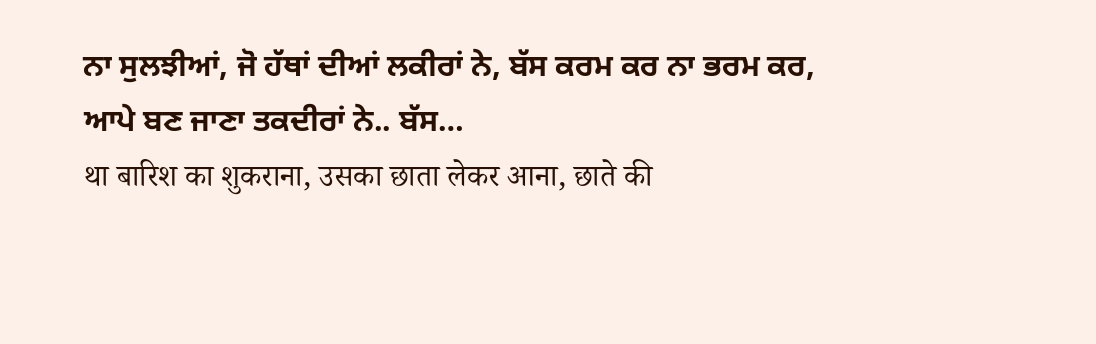ਨਾ ਸੁਲਝੀਆਂ, ਜੋ ਹੱਥਾਂ ਦੀਆਂ ਲਕੀਰਾਂ ਨੇ, ਬੱਸ ਕਰਮ ਕਰ ਨਾ ਭਰਮ ਕਰ, ਆਪੇ ਬਣ ਜਾਣਾ ਤਕਦੀਰਾਂ ਨੇ.. ਬੱਸ…
था बारिश का शुकराना, उसका छाता लेकर आना, छाते की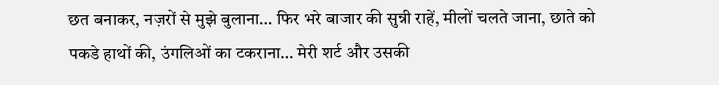छत बनाकर, नज़रों से मुझे बुलाना… फिर भरे बाजार की सुन्नी राहें, मीलों चलते जाना, छाते को पकडे हाथों की, उंगलिओं का टकराना… मेरी शर्ट और उसकी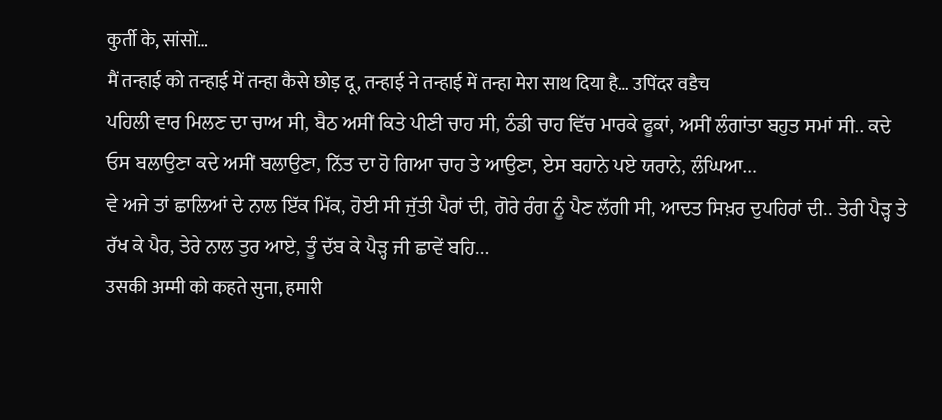कुर्ती के, सांसों…
मैं तन्हाई को तन्हाई में तन्हा कैसे छोड़ दू, तन्हाई ने तन्हाई में तन्हा मेरा साथ दिया है… उपिंदर वडैच
ਪਹਿਲੀ ਵਾਰ ਮਿਲਣ ਦਾ ਚਾਅ ਸੀ, ਬੈਠ ਅਸੀਂ ਕਿਤੇ ਪੀਣੀ ਚਾਹ ਸੀ, ਠੰਡੀ ਚਾਹ ਵਿੱਚ ਮਾਰਕੇ ਫੂਕਾਂ, ਅਸੀਂ ਲੰਗਾਂਤਾ ਬਹੁਤ ਸਮਾਂ ਸੀ.. ਕਦੇ ਓਸ ਬਲਾਉਣਾ ਕਦੇ ਅਸੀਂ ਬਲਾਉਣਾ, ਨਿੱਤ ਦਾ ਹੋ ਗਿਆ ਚਾਹ ਤੇ ਆਉਣਾ, ਏਸ ਬਹਾਨੇ ਪਏ ਯਰਾਨੇ, ਲੰਘਿਆ…
ਵੇ ਅਜੇ ਤਾਂ ਛਾਲਿਆਂ ਦੇ ਨਾਲ ਇੱਕ ਮਿੱਕ, ਹੋਈ ਸੀ ਜੁੱਤੀ ਪੈਰਾਂ ਦੀ, ਗੋਰੇ ਰੰਗ ਨੂੰ ਪੈਣ ਲੱਗੀ ਸੀ, ਆਦਤ ਸਿਖ਼ਰ ਦੁਪਹਿਰਾਂ ਦੀ.. ਤੇਰੀ ਪੈੜ੍ਹ ਤੇ ਰੱਖ ਕੇ ਪੈਰ, ਤੇਰੇ ਨਾਲ ਤੁਰ ਆਏ, ਤੂੰ ਦੱਬ ਕੇ ਪੈੜ੍ਹ ਜੀ ਛਾਵੇਂ ਬਹਿ…
उसकी अम्मी को कहते सुना, हमारी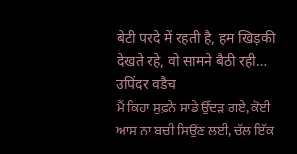बेटी परदे में रहती है, हम खिड़की देखते रहे, वो सामने बैठी रही… उपिंदर वडैच
ਮੈਂ ਕਿਹਾ ਸੁਫ਼ਨੇ ਸਾਡੇ ਉੱਦੜ ਗਏ, ਕੋਈ ਆਸ ਨਾ ਬਚੀ ਸਿਉਂਣ ਲਈ, ਚੱਲ ਇੱਕ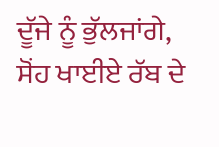ਦੂੱਜੇ ਨੂੰ ਭੁੱਲਜਾਂਗੇ, ਸੋਂਹ ਖਾਈਏ ਰੱਬ ਦੇ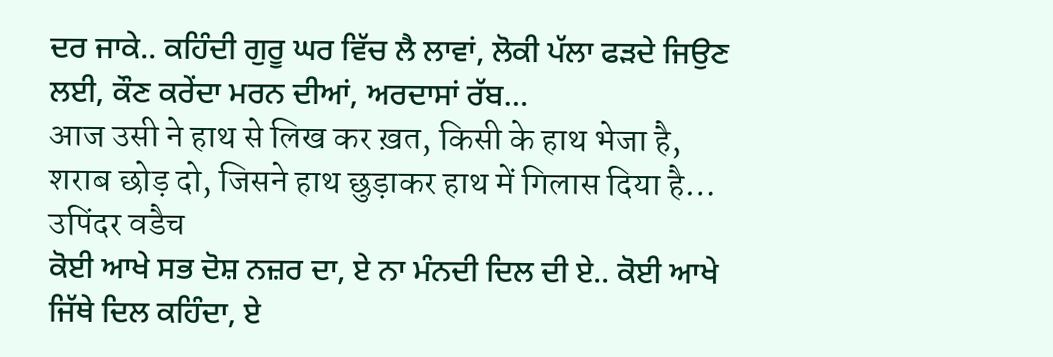ਦਰ ਜਾਕੇ.. ਕਹਿੰਦੀ ਗੁਰੂ ਘਰ ਵਿੱਚ ਲੈ ਲਾਵਾਂ, ਲੋਕੀ ਪੱਲਾ ਫੜਦੇ ਜਿਉਣ ਲਈ, ਕੌਣ ਕਰੇਂਦਾ ਮਰਨ ਦੀਆਂ, ਅਰਦਾਸਾਂ ਰੱਬ…
आज उसी ने हाथ से लिख कर ख़त, किसी के हाथ भेजा है, शराब छोड़ दो, जिसने हाथ छुड़ाकर हाथ में गिलास दिया है… उपिंदर वडैच
ਕੋਈ ਆਖੇ ਸਭ ਦੋਸ਼ ਨਜ਼ਰ ਦਾ, ਏ ਨਾ ਮੰਨਦੀ ਦਿਲ ਦੀ ਏ.. ਕੋਈ ਆਖੇ ਜਿੱਥੇ ਦਿਲ ਕਹਿੰਦਾ, ਏ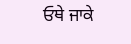ਓਥੇ ਜਾਕੇ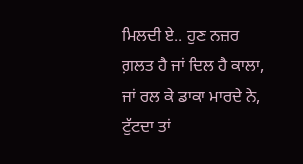ਮਿਲਦੀ ਏ.. ਹੁਣ ਨਜ਼ਰ ਗ਼ਲਤ ਹੈ ਜਾਂ ਦਿਲ ਹੈ ਕਾਲਾ, ਜਾਂ ਰਲ ਕੇ ਡਾਕਾ ਮਾਰਦੇ ਨੇ, ਟੁੱਟਦਾ ਤਾਂ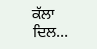ਕੱਲਾ ਦਿਲ…